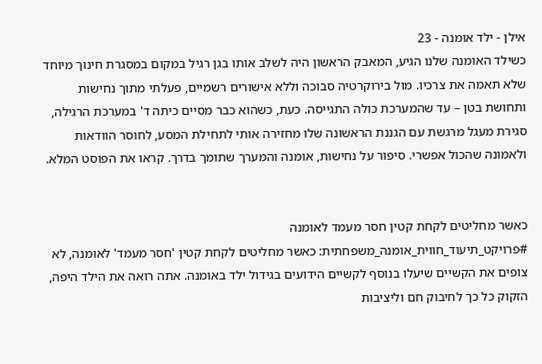אילן - ילד אומנה - 23
כשילד האומנה שלנו הגיע, המאבק הראשון היה לשלב אותו בגן רגיל במקום במסגרת חינוך מיוחד שלא תאמה את צרכיו. מול בירוקרטיה סבוכה וללא אישורים רשמיים, פעלתי מתוך נחישות ותחושת בטן – עד שהמערכת כולה התגייסה. כעת, כשהוא כבר מסיים כיתה ד' במערכת הרגילה, סגירת מעגל מרגשת עם הגננת הראשונה שלו מחזירה אותי לתחילת המסע, לחוסר הוודאות ולאמונה שהכול אפשרי. סיפור על נחישות, אומנה והמערך שתומך בדרך. קראו את הפוסט המלא.


כאשר מחליטים לקחת קטין חסר מעמד לאומנה
#פרויקט_תיעוד_חווית_אומנה_משפחתית: כאשר מחליטים לקחת קטין 'חסר מעמד' לאומנה, לא צופים את הקשיים שיעלו בנוסף לקשיים הידועים בגידול ילד באומנה. אתה רואה את הילד היפה, הזקוק כל כך לחיבוק חם וליציבות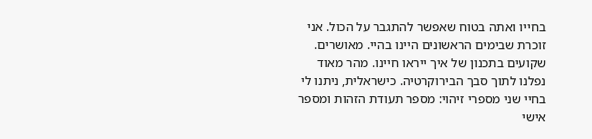בחייו ואתה בטוח שאפשר להתגבר על הכול. אני זוכרת שבימים הראשונים היינו בהיי. מאושרים. שקועים בתכנון של איך ייראו חיינו. מהר מאוד נפלנו לתוך סבך הבירוקרטיה. כישראלית, ניתנו לי בחיי שני מספרי זיהוי: מספר תעודת הזהות ומספר אישי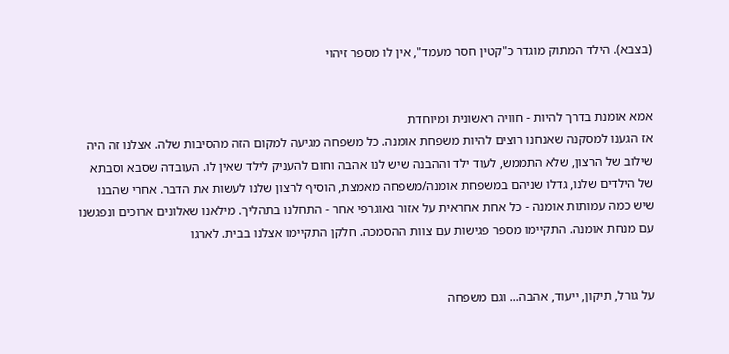(בצבא). הילד המתוק מוגדר כ"קטין חסר מעמד", אין לו מספר זיהוי


אמא אומנת בדרך להיות - חוויה ראשונית ומיוחדת
אז הגענו למסקנה שאנחנו רוצים להיות משפחת אומנה. כל משפחה מגיעה למקום הזה מהסיבות שלה. אצלנו זה היה שילוב של הרצון, שלא התממש, לעוד ילד וההבנה שיש לנו אהבה וחום להעניק לילד שאין לו. העובדה שסבא וסבתא של הילדים שלנו, גדלו שניהם במשפחת אומנה/משפחה מאמצת, הוסיף לרצון שלנו לעשות את הדבר. אחרי שהבנו שיש כמה עמותות אומנה - כל אחת אחראית על אזור גאוגרפי אחר - התחלנו בתהליך. מילאנו שאלונים ארוכים ונפגשנו עם מנחת אומנה. התקיימו מספר פגישות עם צוות ההסמכה. חלקן התקיימו אצלנו בבית. לארגו


על גורל, תיקון, ייעוד, אהבה... וגם משפחה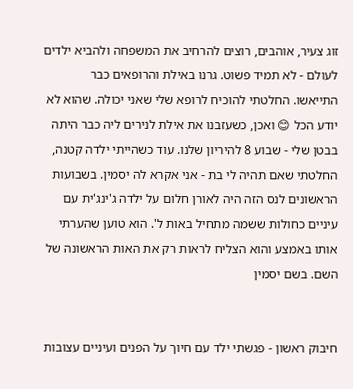זוג צעיר, אוהבים, רוצים להרחיב את המשפחה ולהביא ילדים לעולם - לא תמיד פשוט. גרנו באילת והרופאים כבר התייאשו. החלטתי להוכיח לרופא שלי שאני יכולה. שהוא לא יודע הכל 😊 ואכן, כשעזבנו את אילת לנירים ליה כבר היתה בבטן שלי - שבוע 8 להיריון שלנו. עוד כשהייתי ילדה קטנה, החלטתי שאם תהיה לי בת - אני אקרא לה יסמין. בשבועות הראשונים לנס הזה היה לאורן חלום על ילדה ג'ינג'ית עם עיניים כחולות ששמה מתחיל באות ל'. הוא טוען שהערתי אותו באמצע והוא הצליח לראות רק את האות הראשונה של השם. בשם יסמין


חיבוק ראשון - פגשתי ילד עם חיוך על הפנים ועיניים עצובות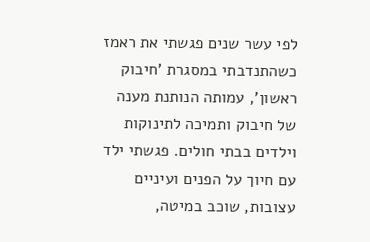לפי עשר שנים פגשתי את ראמז כשהתנדבתי במסגרת 'חיבוק ראשון', עמותה הנותנת מענה של חיבוק ותמיכה לתינוקות וילדים בבתי חולים. פגשתי ילד עם חיוך על הפנים ועיניים עצובות, שוכב במיטה,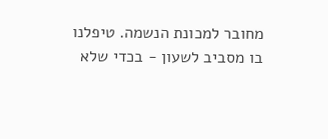מחובר למכונת הנשמה. טיפלנו בו מסביב לשעון - בכדי שלא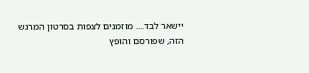יישאר לבד.... מוזמנים לצפות בסרטון המרגש הזה, שפורסם והופץ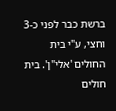ברשת כבר לפני כ-3 וחצי, ע"י בית החולים 'אלי"ן'. בית חולים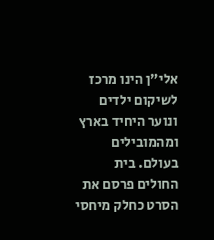אלי"ן הינו מרכז לשיקום ילדים ונוער היחיד בארץ ומהמובילים בעולם. בית החולים פרסם את הסרט כחלק מיחסי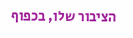הציבור שלו, בכפוף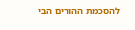להסכמת ההורים הבי